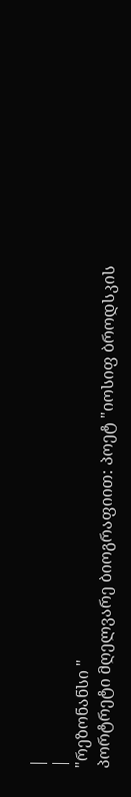|
|
"რეზონანსი "
პორტრეტი მღელვარე ბიოგრაფიით: პოეტ "იოსიფ ბროდსკის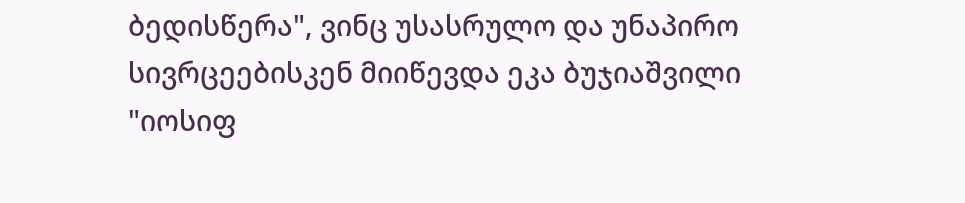ბედისწერა", ვინც უსასრულო და უნაპირო სივრცეებისკენ მიიწევდა ეკა ბუჯიაშვილი
"იოსიფ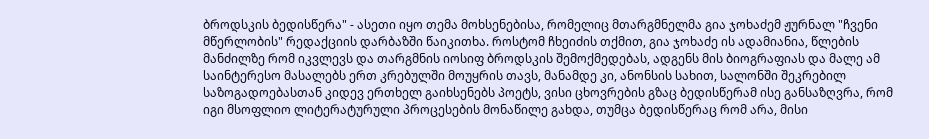ბროდსკის ბედისწერა" - ასეთი იყო თემა მოხსენებისა, რომელიც მთარგმნელმა გია ჯოხაძემ ჟურნალ "ჩვენი მწერლობის" რედაქციის დარბაზში წაიკითხა. როსტომ ჩხეიძის თქმით, გია ჯოხაძე ის ადამიანია, წლების მანძილზე რომ იკვლევს და თარგმნის იოსიფ ბროდსკის შემოქმედებას, ადგენს მის ბიოგრაფიას და მალე ამ საინტერესო მასალებს ერთ კრებულში მოუყრის თავს, მანამდე კი, ანონსის სახით, სალონში შეკრებილ საზოგადოებასთან კიდევ ერთხელ გაიხსენებს პოეტს, ვისი ცხოვრების გზაც ბედისწერამ ისე განსაზღვრა, რომ იგი მსოფლიო ლიტერატურული პროცესების მონაწილე გახდა, თუმცა ბედისწერაც რომ არა, მისი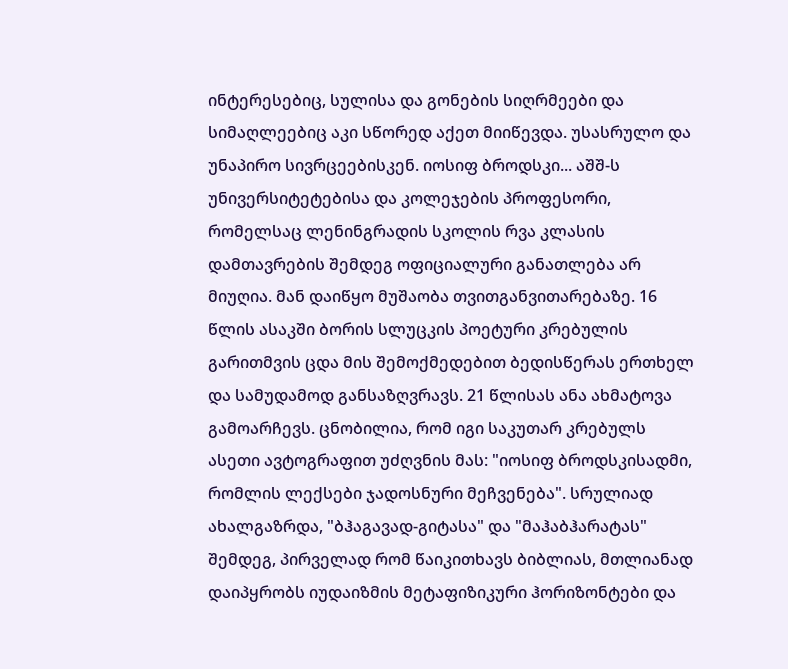ინტერესებიც, სულისა და გონების სიღრმეები და სიმაღლეებიც აკი სწორედ აქეთ მიიწევდა. უსასრულო და უნაპირო სივრცეებისკენ. იოსიფ ბროდსკი... აშშ-ს უნივერსიტეტებისა და კოლეჯების პროფესორი, რომელსაც ლენინგრადის სკოლის რვა კლასის დამთავრების შემდეგ ოფიციალური განათლება არ მიუღია. მან დაიწყო მუშაობა თვითგანვითარებაზე. 16 წლის ასაკში ბორის სლუცკის პოეტური კრებულის გარითმვის ცდა მის შემოქმედებით ბედისწერას ერთხელ და სამუდამოდ განსაზღვრავს. 21 წლისას ანა ახმატოვა გამოარჩევს. ცნობილია, რომ იგი საკუთარ კრებულს ასეთი ავტოგრაფით უძღვნის მას: "იოსიფ ბროდსკისადმი, რომლის ლექსები ჯადოსნური მეჩვენება". სრულიად ახალგაზრდა, "ბჰაგავად-გიტასა" და "მაჰაბჰარატას" შემდეგ, პირველად რომ წაიკითხავს ბიბლიას, მთლიანად დაიპყრობს იუდაიზმის მეტაფიზიკური ჰორიზონტები და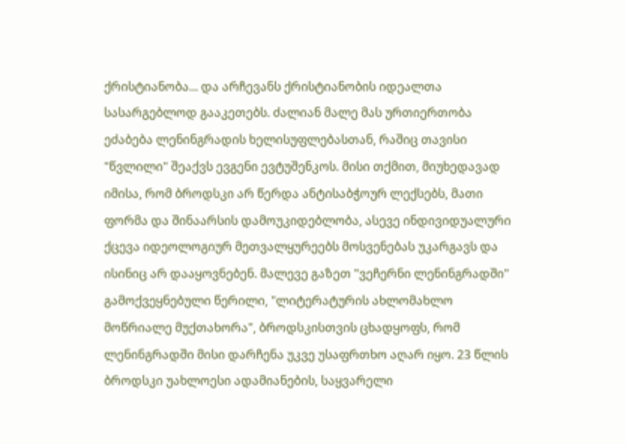ქრისტიანობა... და არჩევანს ქრისტიანობის იდეალთა სასარგებლოდ გააკეთებს. ძალიან მალე მას ურთიერთობა ეძაბება ლენინგრადის ხელისუფლებასთან, რაშიც თავისი "წვლილი" შეაქვს ევგენი ევტუშენკოს. მისი თქმით, მიუხედავად იმისა, რომ ბროდსკი არ წერდა ანტისაბჭოურ ლექსებს, მათი ფორმა და შინაარსის დამოუკიდებლობა, ასევე ინდივიდუალური ქცევა იდეოლოგიურ მეთვალყურეებს მოსვენებას უკარგავს და ისინიც არ დააყოვნებენ. მალევე გაზეთ "ვეჩერნი ლენინგრადში" გამოქვეყნებული წერილი, "ლიტერატურის ახლომახლო მოწრიალე მუქთახორა", ბროდსკისთვის ცხადყოფს, რომ ლენინგრადში მისი დარჩენა უკვე უსაფრთხო აღარ იყო. 23 წლის ბროდსკი უახლოესი ადამიანების, საყვარელი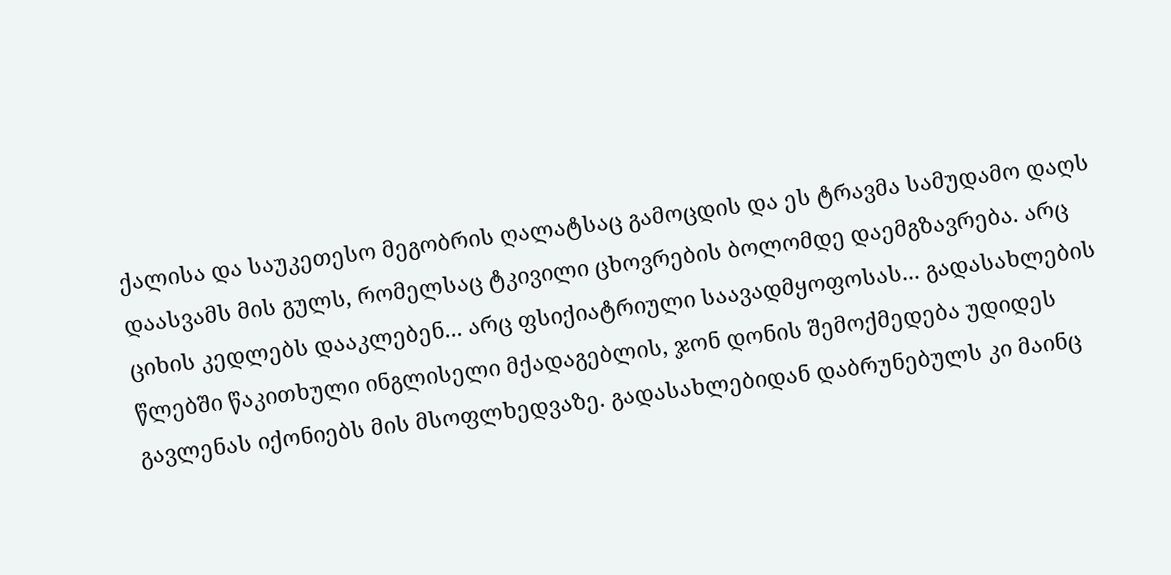ქალისა და საუკეთესო მეგობრის ღალატსაც გამოცდის და ეს ტრავმა სამუდამო დაღს დაასვამს მის გულს, რომელსაც ტკივილი ცხოვრების ბოლომდე დაემგზავრება. არც ციხის კედლებს დააკლებენ... არც ფსიქიატრიული საავადმყოფოსას... გადასახლების წლებში წაკითხული ინგლისელი მქადაგებლის, ჯონ დონის შემოქმედება უდიდეს გავლენას იქონიებს მის მსოფლხედვაზე. გადასახლებიდან დაბრუნებულს კი მაინც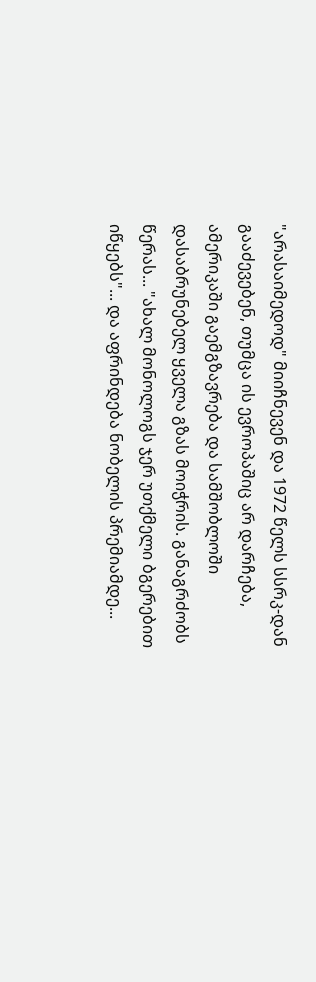"არასაიმედოდ" მიიჩნევენ და 1972 წელს სსრკ-დან გააძევებენ, თუმცა ის ევროპაშიც არ დარჩება, ამერიკაში გაემგზავრება და სამშობლოში დასაბრუნებელ ყველა გზას მოიჭრის. განაგრძობს წერას... "ახალ მონოლოგს ჯერ უთქმელი ბგერებით იწყებს"... და აფრინდება ნობელის პრემიამდე...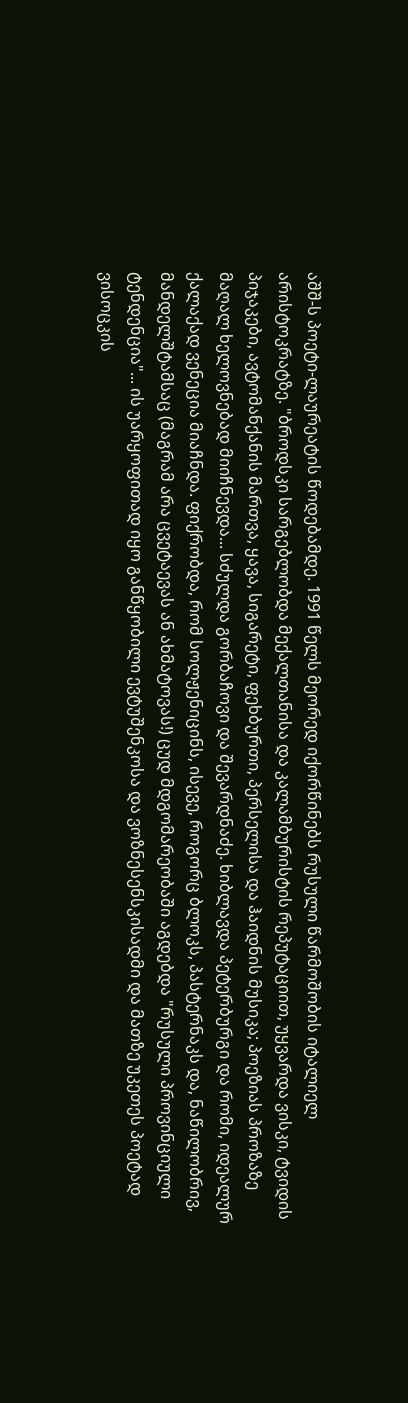აშშ-ს პოეტი-ლაურეატის წოდებამდე. 1991 წელს მეორედ იქორწინებს რუსული წარმოშობის იტალიელ არისტოკრატზე. "ბროდსკი სარგებლობდა მექალთანისა და კალამბურისტის რეპუტაციით, უყვარდა ვისკი, ტვიდის პიჯაკები, ავტომანქანის მართვა, ყავა, სიგარეტი, ფეხბურთი, პერსელისა და ჰაიდნის მუსიკა; პოეზიას პროზაზე მაღალ ხელოვნებად მიიჩნევდა... სძულდა გორბაჩოვი და შევარდნაძე. ხიბლავდა პეტერბურგი და რომი, იდეალურ ქალაქად ვენეცია მიაჩნდა. ფიქრობდა, რომ სოლჟენიცინს, ისევე, როგორც ბლოკს, პასტერნაკს და, ნაწილობრივ, მანდელშტამსაც (მაგრამ არა ცვეტაევას ან ახმატოვას!) ცუდ მდგომარეობაში აგდებდა "რუსული პროვინციული ტენდენცია"... ის უარყოფითად იყო განწყობილი ევტუშენკოსა და ვოზნესენსკისადმი და მათზე უკეთეს პოეტად ვისოცკის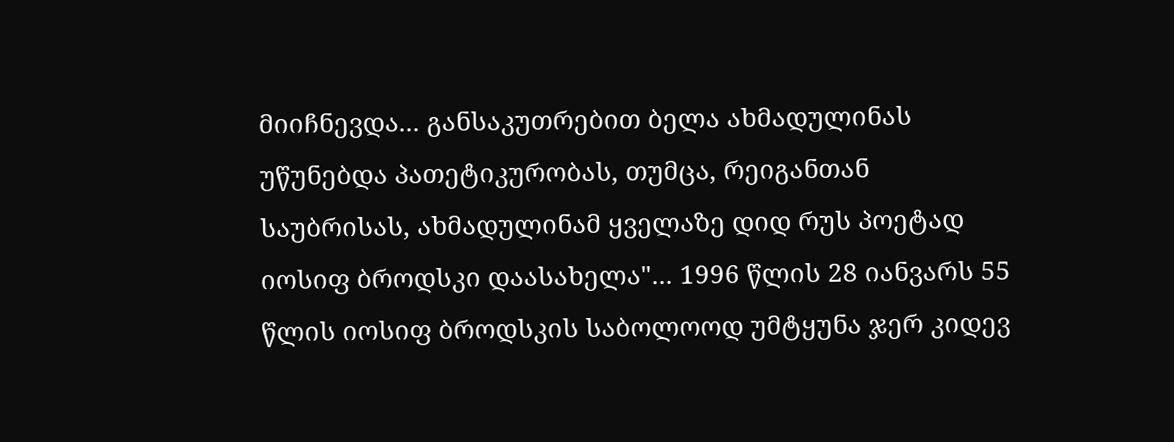მიიჩნევდა... განსაკუთრებით ბელა ახმადულინას უწუნებდა პათეტიკურობას, თუმცა, რეიგანთან საუბრისას, ახმადულინამ ყველაზე დიდ რუს პოეტად იოსიფ ბროდსკი დაასახელა"... 1996 წლის 28 იანვარს 55 წლის იოსიფ ბროდსკის საბოლოოდ უმტყუნა ჯერ კიდევ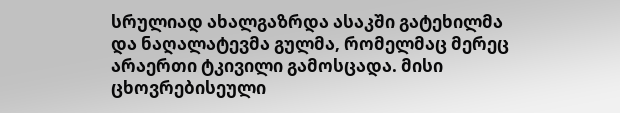სრულიად ახალგაზრდა ასაკში გატეხილმა და ნაღალატევმა გულმა, რომელმაც მერეც არაერთი ტკივილი გამოსცადა. მისი ცხოვრებისეული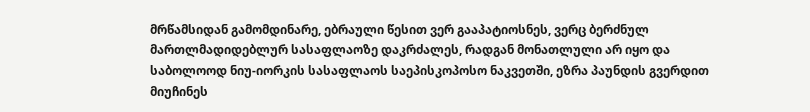მრწამსიდან გამომდინარე, ებრაული წესით ვერ გააპატიოსნეს, ვერც ბერძნულ მართლმადიდებლურ სასაფლაოზე დაკრძალეს, რადგან მონათლული არ იყო და საბოლოოდ ნიუ-იორკის სასაფლაოს საეპისკოპოსო ნაკვეთში, ეზრა პაუნდის გვერდით მიუჩინეს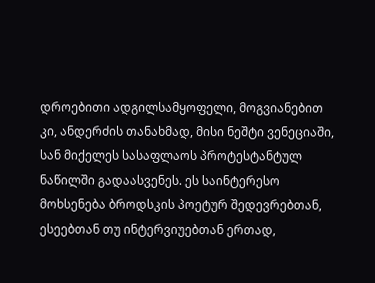დროებითი ადგილსამყოფელი, მოგვიანებით კი, ანდერძის თანახმად, მისი ნეშტი ვენეციაში, სან მიქელეს სასაფლაოს პროტესტანტულ ნაწილში გადაასვენეს. ეს საინტერესო მოხსენება ბროდსკის პოეტურ შედევრებთან, ესეებთან თუ ინტერვიუებთან ერთად,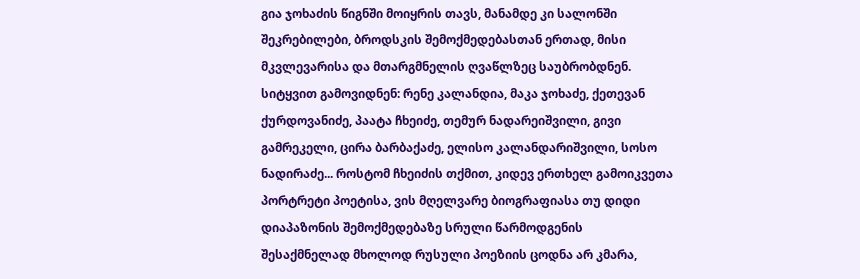გია ჯოხაძის წიგნში მოიყრის თავს, მანამდე კი სალონში შეკრებილები, ბროდსკის შემოქმედებასთან ერთად, მისი მკვლევარისა და მთარგმნელის ღვაწლზეც საუბრობდნენ. სიტყვით გამოვიდნენ: რენე კალანდია, მაკა ჯოხაძე, ქეთევან ქურდოვანიძე, პაატა ჩხეიძე, თემურ ნადარეიშვილი, გივი გამრეკელი, ცირა ბარბაქაძე, ელისო კალანდარიშვილი, სოსო ნადირაძე... როსტომ ჩხეიძის თქმით, კიდევ ერთხელ გამოიკვეთა პორტრეტი პოეტისა, ვის მღელვარე ბიოგრაფიასა თუ დიდი დიაპაზონის შემოქმედებაზე სრული წარმოდგენის შესაქმნელად მხოლოდ რუსული პოეზიის ცოდნა არ კმარა,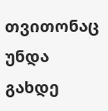თვითონაც უნდა გახდე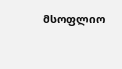მსოფლიო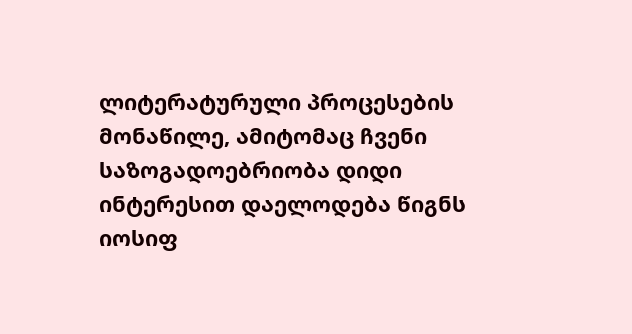ლიტერატურული პროცესების მონაწილე, ამიტომაც ჩვენი საზოგადოებრიობა დიდი ინტერესით დაელოდება წიგნს იოსიფ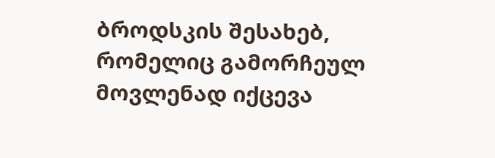ბროდსკის შესახებ, რომელიც გამორჩეულ მოვლენად იქცევა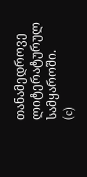თანამედროვე ლიტერატურულ სამყაროში.
(c)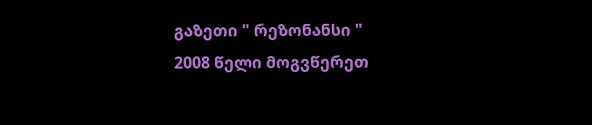გაზეთი " რეზონანსი "
2008 წელი მოგვწერეთ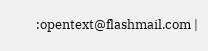:opentext@flashmail.com |